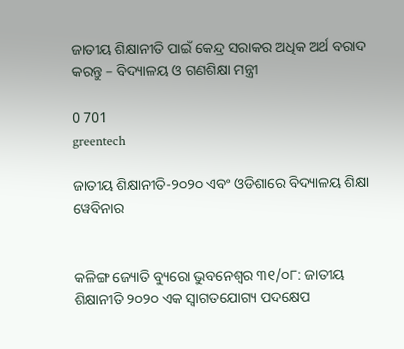ଜାତୀୟ ଶିକ୍ଷାନୀତି ପାଇଁ କେନ୍ଦ୍ର ସରାକର ଅଧିକ ଅର୍ଥ ବରାଦ କରନ୍ତୁ – ବିଦ୍ୟାଳୟ ଓ ଗଣଶିକ୍ଷା ମନ୍ତ୍ରୀ

0 701
greentech

ଜାତୀୟ ଶିକ୍ଷାନୀତି-୨୦୨୦ ଏବଂ ଓଡିଶାରେ ବିଦ୍ୟାଳୟ ଶିକ୍ଷା ୱେବିନାର


କଳିଙ୍ଗ ଜ୍ୟୋତି ବ୍ୟୁରୋ ଭୁବନେଶ୍ୱର ୩୧/୦୮: ଜାତୀୟ ଶିକ୍ଷାନୀତି ୨୦୨୦ ଏକ ସ୍ୱାଗତଯୋଗ୍ୟ ପଦକ୍ଷେପ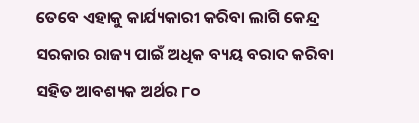ତେବେ ଏହାକୁ କାର୍ଯ୍ୟକାରୀ କରିବା ଲାଗି କେନ୍ଦ୍ର ସରକାର ରାଜ୍ୟ ପାଇଁ ଅଧିକ ବ୍ୟୟ ବରାଦ କରିବା ସହିତ ଆବଶ୍ୟକ ଅର୍ଥର ୮୦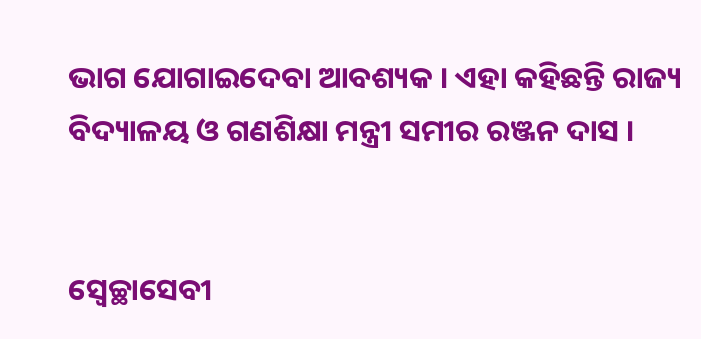ଭାଗ ଯୋଗାଇଦେବା ଆବଶ୍ୟକ । ଏହା କହିଛନ୍ତି ରାଜ୍ୟ ବିଦ୍ୟାଳୟ ଓ ଗଣଶିକ୍ଷା ମନ୍ତ୍ରୀ ସମୀର ରଞ୍ଜନ ଦାସ ।


ସ୍ୱେଚ୍ଛାସେବୀ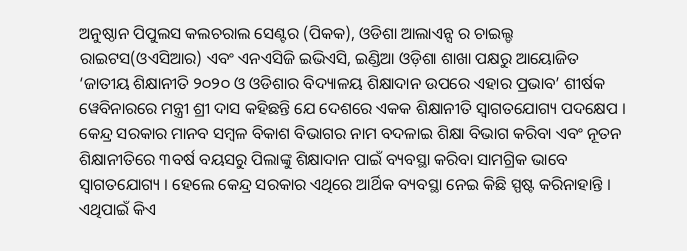ଅନୁଷ୍ଠାନ ପିପୁଲସ କଲଚରାଲ ସେଣ୍ଟର (ପିକକ), ଓଡିଶା ଆଲାଏନ୍ସ ର ଚାଇଲ୍ଡ ରାଇଟସ(ଓଏସିଆର) ଏବଂ ଏନଏସିଜି ଇଭିଏସି, ଇଣ୍ଡିଆ ଓଡ଼ିଶା ଶାଖା ପକ୍ଷରୁ ଆୟୋଜିତ ‘ଜାତୀୟ ଶିକ୍ଷାନୀତି ୨୦୨୦ ଓ ଓଡିଶାର ବିଦ୍ୟାଳୟ ଶିକ୍ଷାଦାନ ଉପରେ ଏହାର ପ୍ରଭାବ’ ଶୀର୍ଷକ ୱେବିନାରରେ ମନ୍ତ୍ରୀ ଶ୍ରୀ ଦାସ କହିଛନ୍ତି ଯେ ଦେଶରେ ଏକକ ଶିକ୍ଷାନୀତି ସ୍ୱାଗତଯୋଗ୍ୟ ପଦକ୍ଷେପ । କେନ୍ଦ୍ର ସରକାର ମାନବ ସମ୍ବଳ ବିକାଶ ବିଭାଗର ନାମ ବଦଳାଇ ଶିକ୍ଷା ବିଭାଗ କରିବା ଏବଂ ନୂତନ ଶିକ୍ଷାନୀତିରେ ୩ବର୍ଷ ବୟସରୁ ପିଲାଙ୍କୁ ଶିକ୍ଷାଦାନ ପାଇଁ ବ୍ୟବସ୍ଥା କରିବା ସାମଗ୍ରିକ ଭାବେ ସ୍ୱାଗତଯୋଗ୍ୟ । ହେଲେ କେନ୍ଦ୍ର ସରକାର ଏଥିରେ ଆର୍ଥିକ ବ୍ୟବସ୍ଥା ନେଇ କିଛି ସ୍ପଷ୍ଟ କରିନାହାନ୍ତି । ଏଥିପାଇଁ କିଏ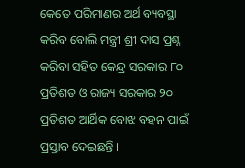କେତେ ପରିମାଣର ଅର୍ଥ ବ୍ୟବସ୍ଥା କରିବ ବୋଲି ମନ୍ତ୍ରୀ ଶ୍ରୀ ଦାସ ପ୍ରଶ୍ନ କରିବା ସହିତ କେନ୍ଦ୍ର ସରକାର ୮୦ ପ୍ରତିଶତ ଓ ରାଜ୍ୟ ସରକାର ୨୦ ପ୍ରତିଶତ ଆର୍ଥିକ ବୋଝ ବହନ ପାଇଁ ପ୍ରସ୍ତାବ ଦେଇଛନ୍ତି ।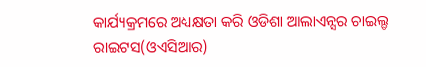କାର୍ଯ୍ୟକ୍ରମରେ ଅଧ୍ୟକ୍ଷତା କରି ଓଡିଶା ଆଲାଏନ୍ସର ଚାଇଲ୍ଡ ରାଇଟସ(ଓଏସିଆର)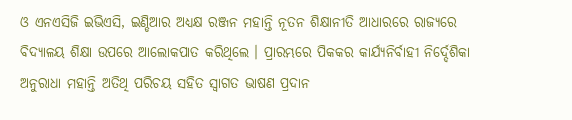ଓ ଏନଏସିଜି ଇଭିଏସି, ଇଣ୍ଡିଆର ଅଧ୍ୟକ୍ଷ ରଞ୍ଜନ ମହାନ୍ତି ନୂତନ ଶିକ୍ଷାନୀତି ଆଧାରରେ ରାଜ୍ୟରେ ବିଦ୍ୟାଳୟ ଶିକ୍ଷା ଉପରେ ଆଲୋକପାତ କରିଥିଲେ । ପ୍ରାରମ୍ଭରେ ପିକକର କାର୍ଯ୍ୟନିର୍ବାହୀ ନିର୍ଦ୍ଦେଶିକା ଅନୁରାଧା ମହାନ୍ତି ଅତିଥି ପରିଚୟ ସହିତ ସ୍ୱାଗତ ଭାଷଣ ପ୍ରଦାନ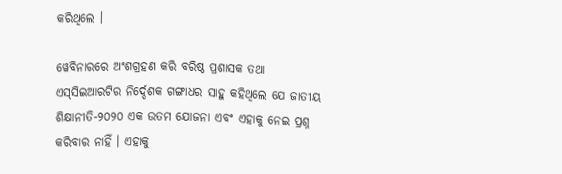କରିଥିଲେ ।

ୱେବିନାରରେ ଅଂଶଗ୍ରହଣ କରି ବରିଷ୍ଠ ପ୍ରଶାସକ ତଥା ଏସ୍‍ସିଇଆରଟିର ନିର୍ଦ୍ଦେଶକ ଗଙ୍ଗାଧର ସାହୁ କହିଥିଲେ ଯେ ଜାତୀୟ ଶିକ୍ଷାନୀତି-୨୦୨୦ ଏକ ଉତମ ଯୋଜନା ଏବଂ ଏହାକୁ ନେଇ ପ୍ରଶ୍ନ କରିବାର ନାହିଁ । ଏହାକୁ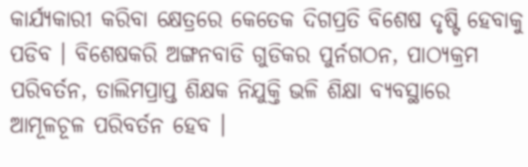କାର୍ଯ୍ୟକାରୀ କରିବା କ୍ଷେତ୍ରରେ କେତେକ ଦିଗପ୍ରତି ବିଶେଷ ଦୃଷ୍ଟି ହେବାକୁ ପଡିବ । ବିଶେଷକରି ଅଙ୍ଗନବାଡି ଗୁଡିକର ପୁର୍ନଗଠନ, ପାଠ୍ୟକ୍ରମ ପରିବର୍ତନ, ତାଲିମପ୍ରାପ୍ତ ଶିକ୍ଷକ ନିଯୁକ୍ତି ଭଳି ଶିକ୍ଷା ବ୍ୟବସ୍ଥାରେ ଆମୂଳଚୂଳ ପରିବର୍ତନ ହେବ ।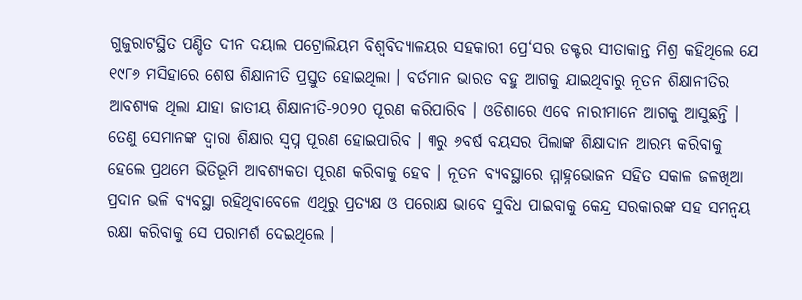ଗୁଜୁରାଟସ୍ଥିତ ପଣ୍ଡିତ ଦୀନ ଦୟାଲ ପଟ୍ରୋଲିୟମ ବିଶ୍ୱବିଦ୍ୟାଳୟର ସହକାରୀ ପ୍ରେ‘ସର ଡକ୍ଟର ସୀତାକାନ୍ତ ମିଶ୍ର କହିଥିଲେ ଯେ ୧୯୮୬ ମସିହାରେ ଶେଷ ଶିକ୍ଷାନୀତି ପ୍ରସ୍ତୁତ ହୋଇଥିଲା । ବର୍ତମାନ ଭାରତ ବହୁ ଆଗକୁ ଯାଇଥିବାରୁ ନୂତନ ଶିକ୍ଷାନୀତିର ଆବଶ୍ୟକ ଥିଲା ଯାହା ଜାତୀୟ ଶିକ୍ଷାନୀତି-୨୦୨୦ ପୂରଣ କରିପାରିବ । ଓଡିଶାରେ ଏବେ ନାରୀମାନେ ଆଗକୁ ଆସୁଛନ୍ତି । ତେଣୁ ସେମାନଙ୍କ ଦ୍ୱାରା ଶିକ୍ଷାର ସ୍ୱପ୍ନ ପୂରଣ ହୋଇପାରିବ । ୩ରୁ ୬ବର୍ଷ ବୟସର ପିଲାଙ୍କ ଶିକ୍ଷାଦାନ ଆରମ୍ଭ କରିବାକୁ ହେଲେ ପ୍ରଥମେ ଭିତିଭୂମି ଆବଶ୍ୟକତା ପୂରଣ କରିବାକୁ ହେବ । ନୂତନ ବ୍ୟବସ୍ଥାରେ ମ୍ମାହ୍ନଭୋଜନ ସହିତ ସକାଳ ଜଳଖିଆ ପ୍ରଦାନ ଭଳି ବ୍ୟବସ୍ଥା ରହିଥିବାବେଳେ ଏଥିରୁ ପ୍ରତ୍ୟକ୍ଷ ଓ ପରୋକ୍ଷ ଭାବେ ସୁବିଧ ପାଇବାକୁ କେନ୍ଦ୍ର ସରକାରଙ୍କ ସହ ସମନ୍ୱୟ ରକ୍ଷା କରିବାକୁ ସେ ପରାମର୍ଶ ଦେଇଥିଲେ ।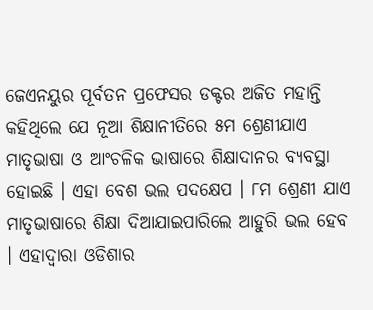ଜେଏନୟୁର ପୂର୍ବତନ ପ୍ରଫେସର ଡକ୍ଟର ଅଜିତ ମହାନ୍ତି କହିଥିଲେ ଯେ ନୂଆ ଶିକ୍ଷାନୀତିରେ ୫ମ ଶ୍ରେଣୀଯାଏ ମାତୃଭାଷା ଓ ଆଂଚଳିକ ଭାଷାରେ ଶିକ୍ଷାଦାନର ବ୍ୟବସ୍ଥା ହୋଇଛି । ଏହା ବେଶ ଭଲ ପଦକ୍ଷେପ । ୮ମ ଶ୍ରେଣୀ ଯାଏ ମାତୃଭାଷାରେ ଶିକ୍ଷା ଦିଆଯାଇପାରିଲେ ଆହୁରି ଭଲ ହେବ । ଏହାଦ୍ୱାରା ଓଡିଶାର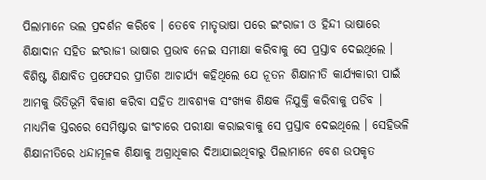ପିଲାମାନେ ଭଲ ପ୍ରଦର୍ଶନ କରିବେ । ତେବେ ମାତୃଭାଷା ପରେ ଇଂରାଜୀ ଓ ହିନ୍ଦୀ ଭାଷାରେ ଶିକ୍ଷାଦାନ ସହିତ ଇଂରାଜୀ ଭାଷାର ପ୍ରଭାବ ନେଇ ସମୀକ୍ଷା କରିବାକୁ ସେ ପ୍ରସ୍ତାବ ଦେଇଥିଲେ । ବିଶିଷ୍ଟ ଶିକ୍ଷାବିତ ପ୍ରଫେସର ପ୍ରୀତିଶ ଆଚାର୍ଯ୍ୟ କହିଥିଲେ ଯେ ନୂତନ ଶିକ୍ଷାନୀତି କାର୍ଯ୍ୟକାରୀ ପାଇଁ ଆମକୁ ଭିତିଭୂମି ବିକାଶ କରିବା ସହିତ ଆବଶ୍ୟକ ସଂଖ୍ୟକ ଶିକ୍ଷକ ନିଯୁକ୍ତି କରିବାକୁ ପଡିବ । ମାଧ୍ୟମିକ ସ୍ତରରେ ସେମିଷ୍ଟାର ଢାଂଚାରେ ପରୀକ୍ଷା କରାଇବାକୁ ସେ ପ୍ରସ୍ତାବ ଦେଇଥିଲେ । ସେହିଭଳି ଶିକ୍ଷାନୀତିରେ ଧନ୍ଦାମୂଳକ ଶିକ୍ଷାକୁ ଅଗ୍ରାଧିକାର ଦିଆଯାଇଥିବାରୁ ପିଲାମାନେ ବେଶ ଉପକୃତ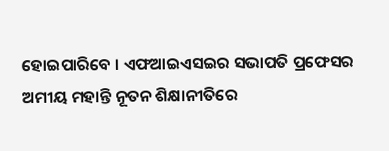ହୋଇପାରିବେ । ଏଫଆଇଏସଇର ସଭାପତି ପ୍ରଫେସର ଅମୀୟ ମହାନ୍ତି ନୂତନ ଶିକ୍ଷାନୀତିରେ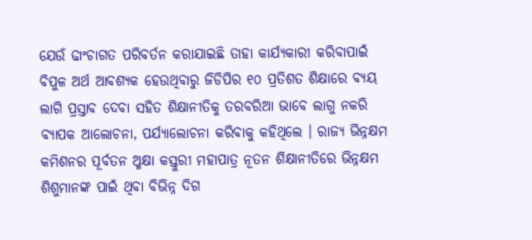ଯେଉଁ ଢାଂଚାଗତ ପରିବର୍ତନ କରାଯାଇଛି ତାହା କାର୍ଯ୍ୟକାରୀ କରିବାପାଇଁ ବିପୁଳ ଅର୍ଥ ଆବଶ୍ୟକ ହେଉଥିବାରୁ ଜିଡିପିର ୧୦ ପ୍ରତିଶତ ଶିକ୍ଷାରେ ବ୍ୟୟ ଲାଗି ପ୍ରସ୍ତାବ ଦେବା ସହିତ ଶିକ୍ଷାନୀତିକୁ ତରବରିଆ ଭାବେ ଲାଗୁ ନକରି ବ୍ୟାପକ ଆଲୋଚନା, ପର୍ଯ୍ୟାଲୋଚନା କରିବାକୁ କହିଥିଲେ । ରାଜ୍ୟ ଭିନ୍ନକ୍ଷମ କମିଶନର ପୂର୍ବତନ ଅ୍ମକ୍ଷା କସ୍ତୁରୀ ମହାପାତ୍ର ନୂତନ ଶିକ୍ଷାନୀତିରେ ଭିନ୍ନକ୍ଷମ ଶିଶୁମାନଙ୍କ ପାଇଁ ଥିବା ବିଭିନ୍ନ ଦିଗ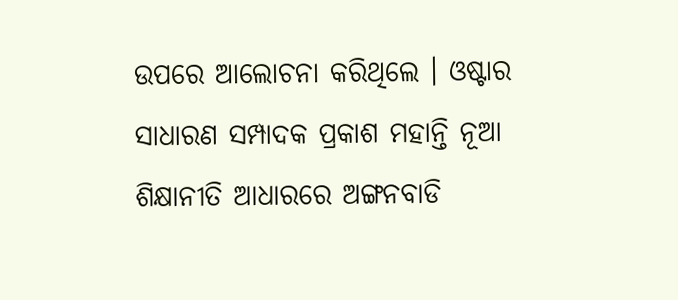ଉପରେ ଆଲୋଚନା କରିଥିଲେ । ଓଷ୍ଟାର ସାଧାରଣ ସମ୍ପାଦକ ପ୍ରକାଶ ମହାନ୍ତି ନୂଆ ଶିକ୍ଷାନୀତି ଆଧାରରେ ଅଙ୍ଗନବାଡି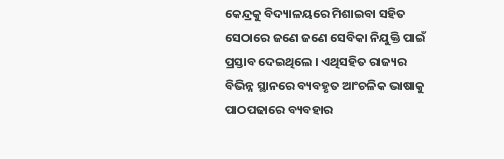କେନ୍ଦ୍ରକୁ ବିଦ୍ୟାଳୟରେ ମିଶାଇବା ସହିତ ସେଠାରେ ଜଣେ ଜଣେ ସେବିକା ନିଯୁକ୍ତି ପାଇଁ ପ୍ରସ୍ତାବ ଦେଇଥିଲେ । ଏଥିସହିତ ରାଜ୍ୟର ବିଭିନ୍ନ ସ୍ଥାନରେ ବ୍ୟବହୃତ ଆଂଚଳିକ ଭାଷାକୁ ପାଠପଢାରେ ବ୍ୟବହାର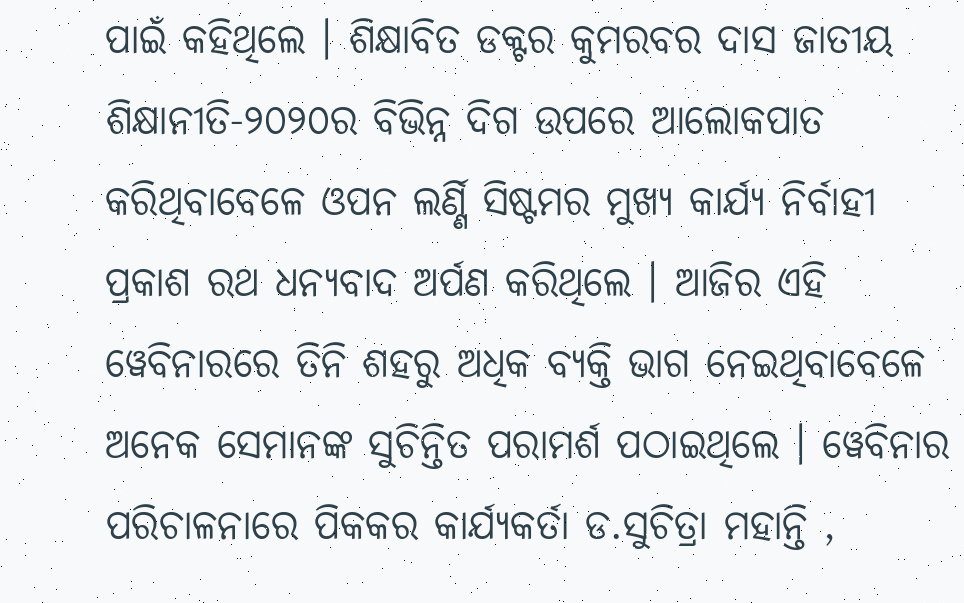ପାଇଁ କହିଥିଲେ । ଶିକ୍ଷାବିତ ଡକ୍ଟର କୁମରବର ଦାସ ଜାତୀୟ ଶିକ୍ଷାନୀତି-୨୦୨୦ର ବିଭିନ୍ନ ଦିଗ ଉପରେ ଆଲୋକପାତ କରିଥିବାବେଳେ ଓପନ ଲର୍ଣ୍ଣି ସିଷ୍ଟମର ମୁଖ୍ୟ କାର୍ଯ୍ୟ ନିର୍ବାହୀ ପ୍ରକାଶ ରଥ ଧନ୍ୟବାଦ ଅର୍ପଣ କରିଥିଲେ । ଆଜିର ଏହି ୱେବିନାରରେ ତିନି ଶହରୁ ଅଧିକ ବ୍ୟକ୍ତି ଭାଗ ନେଇଥିବାବେଳେ ଅନେକ ସେମାନଙ୍କ ସୁଚିନ୍ତିତ ପରାମର୍ଶ ପଠାଇଥିଲେ । ୱେବିନାର ପରିଚାଳନାରେ ପିକକର କାର୍ଯ୍ୟକର୍ତା ଡ.ସୁଚିତ୍ରା ମହାନ୍ତି ,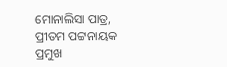ମୋନାଲିସା ପାତ୍ର, ପ୍ରୀତମ ପଟ୍ଟନାୟକ ପ୍ରମୁଖ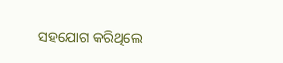ସହଯୋଗ କରିଥିଲେ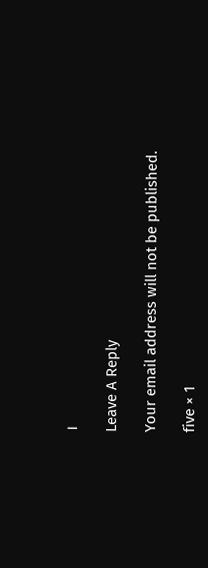।

Leave A Reply

Your email address will not be published.

five × 1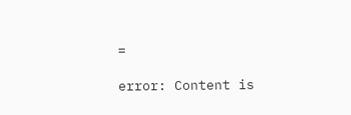=

error: Content is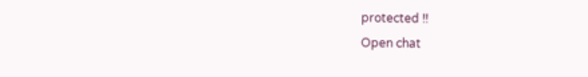protected !!
Open chat